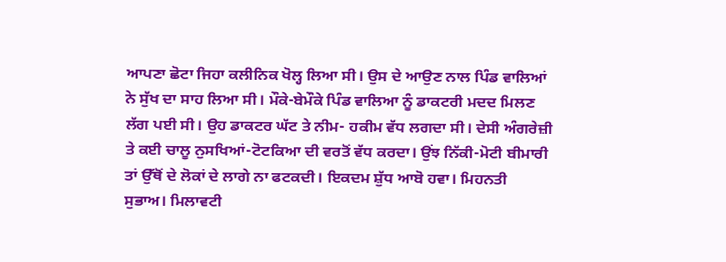ਆਪਣਾ ਛੋਟਾ ਜਿਹਾ ਕਲੀਨਿਕ ਖੋਲ੍ਹ ਲਿਆ ਸੀ। ਉਸ ਦੇ ਆਉਣ ਨਾਲ ਪਿੰਡ ਵਾਲਿਆਂ ਨੇ ਸੁੱਖ ਦਾ ਸਾਹ ਲਿਆ ਸੀ। ਮੌਕੇ-ਬੇਮੌਕੇ ਪਿੰਡ ਵਾਲਿਆ ਨੂੰ ਡਾਕਟਰੀ ਮਦਦ ਮਿਲਣ ਲੱਗ ਪਈ ਸੀ। ਉਹ ਡਾਕਟਰ ਘੱਟ ਤੇ ਨੀਮ- ਹਕੀਮ ਵੱਧ ਲਗਦਾ ਸੀ। ਦੇਸੀ ਅੰਗਰੇਜ਼ੀ ਤੇ ਕਈ ਚਾਲੂ ਨੁਸਖਿਆਂ-ਟੋਟਕਿਆ ਦੀ ਵਰਤੋਂ ਵੱਧ ਕਰਦਾ। ਉਂਝ ਨਿੱਕੀ-ਮੋਟੀ ਬੀਮਾਰੀ ਤਾਂ ਉੱਥੋਂ ਦੇ ਲੋਕਾਂ ਦੇ ਲਾਗੇ ਨਾ ਫਟਕਦੀ। ਇਕਦਮ ਸ਼ੁੱਧ ਆਬੋ ਹਵਾ। ਮਿਹਨਤੀ ਸੁਭਾਅ। ਮਿਲਾਵਟੀ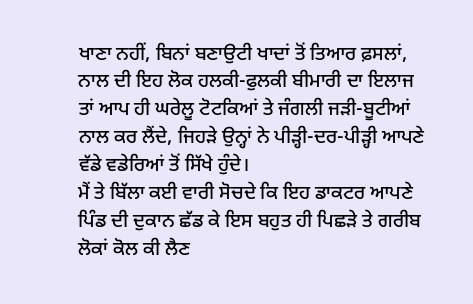ਖਾਣਾ ਨਹੀਂ, ਬਿਨਾਂ ਬਣਾਉਟੀ ਖਾਦਾਂ ਤੋਂ ਤਿਆਰ ਫ਼ਸਲਾਂ, ਨਾਲ ਦੀ ਇਹ ਲੋਕ ਹਲਕੀ-ਫੁਲਕੀ ਬੀਮਾਰੀ ਦਾ ਇਲਾਜ ਤਾਂ ਆਪ ਹੀ ਘਰੇਲੂ ਟੋਟਕਿਆਂ ਤੇ ਜੰਗਲੀ ਜੜੀ-ਬੂਟੀਆਂ ਨਾਲ ਕਰ ਲੈਂਦੇ, ਜਿਹੜੇ ਉਨ੍ਹਾਂ ਨੇ ਪੀੜ੍ਹੀ-ਦਰ-ਪੀੜ੍ਹੀ ਆਪਣੇ ਵੱਡੇ ਵਡੇਰਿਆਂ ਤੋਂ ਸਿੱਖੇ ਹੁੰਦੇ।
ਮੈਂ ਤੇ ਬਿੱਲਾ ਕਈ ਵਾਰੀ ਸੋਚਦੇ ਕਿ ਇਹ ਡਾਕਟਰ ਆਪਣੇ ਪਿੰਡ ਦੀ ਦੁਕਾਨ ਛੱਡ ਕੇ ਇਸ ਬਹੁਤ ਹੀ ਪਿਛੜੇ ਤੇ ਗਰੀਬ ਲੋਕਾਂ ਕੋਲ ਕੀ ਲੈਣ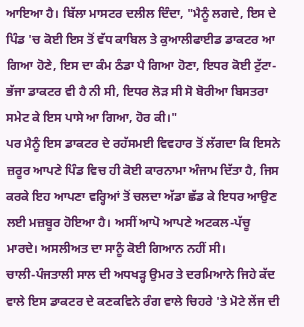ਆਇਆ ਹੈ। ਬਿੱਲਾ ਮਾਸਟਰ ਦਲੀਲ ਦਿੰਦਾ, "ਮੈਨੂੰ ਲਗਦੇ, ਇਸ ਦੇ ਪਿੰਡ 'ਚ ਕੋਈ ਇਸ ਤੋਂ ਵੱਧ ਕਾਬਿਲ ਤੇ ਕੁਆਲੀਫਾਈਡ ਡਾਕਟਰ ਆ ਗਿਆ ਹੋਣੇ, ਇਸ ਦਾ ਕੰਮ ਠੰਡਾ ਪੈ ਗਿਆ ਹੋਣਾ, ਇਧਰ ਕੋਈ ਟੁੱਟਾ-ਭੱਜਾ ਡਾਕਟਰ ਵੀ ਹੈ ਨੀ ਸੀ, ਇਧਰ ਲੋੜ ਸੀ ਸੋ ਬੋਰੀਆ ਬਿਸਤਰਾ ਸਮੇਟ ਕੇ ਇਸ ਪਾਸੇ ਆ ਗਿਆ, ਹੋਰ ਕੀ।"
ਪਰ ਮੈਨੂੰ ਇਸ ਡਾਕਟਰ ਦੇ ਰਹੱਸਮਈ ਵਿਵਹਾਰ ਤੋਂ ਲੱਗਦਾ ਕਿ ਇਸਨੇ ਜ਼ਰੂਰ ਆਪਣੇ ਪਿੰਡ ਵਿਚ ਹੀ ਕੋਈ ਕਾਰਨਾਮਾ ਅੰਜਾਮ ਦਿੱਤਾ ਹੈ, ਜਿਸ ਕਰਕੇ ਇਹ ਆਪਣਾ ਵਰ੍ਹਿਆਂ ਤੋਂ ਚਲਦਾ ਅੱਡਾ ਛੱਡ ਕੇ ਇਧਰ ਆਉਣ ਲਈ ਮਜ਼ਬੂਰ ਹੋਇਆ ਹੈ। ਅਸੀਂ ਆਪੋ ਆਪਣੇ ਅਟਕਲ-ਪੱਚੂ ਮਾਰਦੇ। ਅਸਲੀਅਤ ਦਾ ਸਾਨੂੰ ਕੋਈ ਗਿਆਨ ਨਹੀਂ ਸੀ।
ਚਾਲੀ-ਪੰਜਤਾਲੀ ਸਾਲ ਦੀ ਅਧਖੜ੍ਹ ਉਮਰ ਤੇ ਦਰਮਿਆਨੇ ਜਿਹੇ ਕੱਦ ਵਾਲੇ ਇਸ ਡਾਕਟਰ ਦੇ ਕਣਕਵਿਨੇ ਰੰਗ ਵਾਲੇ ਚਿਹਰੇ 'ਤੇ ਮੋਟੇ ਲੇਂਜ ਦੀ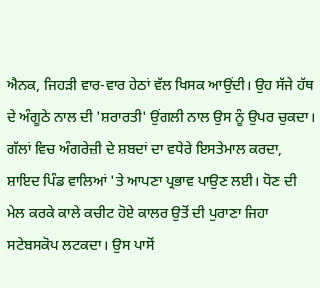ਐਨਕ, ਜਿਹੜੀ ਵਾਰ-ਵਾਰ ਹੇਠਾਂ ਵੱਲ ਖਿਸਕ ਆਉਂਦੀ। ਉਹ ਸੱਜੇ ਹੱਥ ਦੇ ਅੰਗੂਠੇ ਨਾਲ ਦੀ 'ਸ਼ਰਾਰਤੀ' ਉਂਗਲੀ ਨਾਲ ਉਸ ਨੂੰ ਉਪਰ ਚੁਕਦਾ। ਗੱਲਾਂ ਵਿਚ ਅੰਗਰੇਜ਼ੀ ਦੇ ਸ਼ਬਦਾਂ ਦਾ ਵਧੇਰੇ ਇਸਤੇਮਾਲ ਕਰਦਾ, ਸ਼ਾਇਦ ਪਿੰਡ ਵਾਲਿਆਂ 'ਤੇ ਆਪਣਾ ਪ੍ਰਭਾਵ ਪਾਉਣ ਲਈ। ਧੋਣ ਦੀ ਮੇਲ ਕਰਕੇ ਕਾਲੇ ਕਚੀਟ ਹੋਏ ਕਾਲਰ ਉਤੋਂ ਦੀ ਪੁਰਾਣਾ ਜਿਹਾ ਸਟੇਬਸਕੋਪ ਲਟਕਦਾ। ਉਸ ਪਾਸੋਂ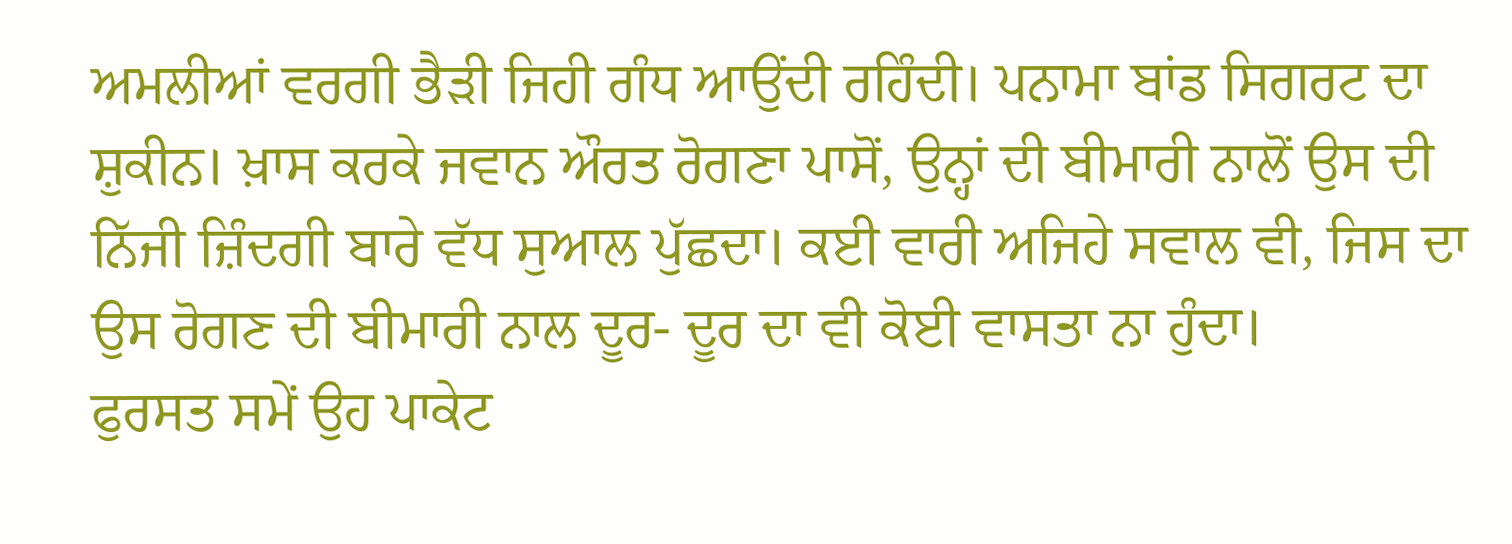ਅਮਲੀਆਂ ਵਰਗੀ ਭੈੜੀ ਜਿਹੀ ਗੰਧ ਆਉਂਦੀ ਰਹਿੰਦੀ। ਪਨਾਮਾ ਬਾਂਡ ਸਿਗਰਟ ਦਾ ਸ਼ੁਕੀਨ। ਖ਼ਾਸ ਕਰਕੇ ਜਵਾਨ ਔਰਤ ਰੋਗਣਾ ਪਾਸੋਂ, ਉਨ੍ਹਾਂ ਦੀ ਬੀਮਾਰੀ ਨਾਲੋਂ ਉਸ ਦੀ ਨਿੱਜੀ ਜ਼ਿੰਦਗੀ ਬਾਰੇ ਵੱਧ ਸੁਆਲ ਪੁੱਛਦਾ। ਕਈ ਵਾਰੀ ਅਜਿਹੇ ਸਵਾਲ ਵੀ, ਜਿਸ ਦਾ ਉਸ ਰੋਗਣ ਦੀ ਬੀਮਾਰੀ ਨਾਲ ਦੂਰ- ਦੂਰ ਦਾ ਵੀ ਕੋਈ ਵਾਸਤਾ ਨਾ ਹੁੰਦਾ।
ਫੁਰਸਤ ਸਮੇਂ ਉਹ ਪਾਕੇਟ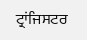ਟ੍ਰਾਂਜਿਸਟਰ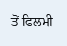ਤੋਂ ਫਿਲਮੀ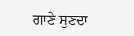ਗਾਣੇ ਸੁਣਦਾ